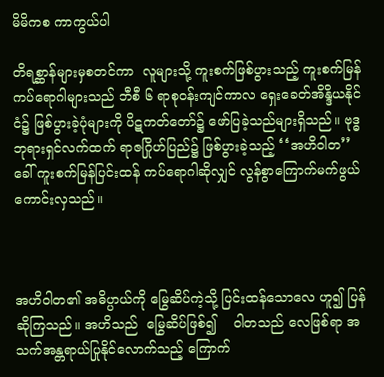မိမိကစ ကာကွယ်ပါ

တိရစ္ဆာန်များမှစတင်ကာ  လူများသို့ ကူးစက်ဖြစ်ပွားသည့် ကူးစက်မြန် ကပ်ရောဂါများသည် ဘီစီ ၆ ရာစုဝန်းကျင်ကာလ ရှေးခေတ်အိန္ဒိယနိုင်ငံ၌ ဖြစ်ပွားခဲ့ပုံများကို ပိဋကတ်တော်၌ ဖော်ပြခဲ့သည်များရှိသည်။ ဗုဒ္ဓဘုရားရှင်လက်ထက် ရာဇဂြိုဟ်ပြည်၌ ဖြစ်ပွားခဲ့သည့် ‘‘အဟိဝါတ’’ ခေါ် ကူးစက်မြန်ပြင်းထန် ကပ်ရောဂါဆိုလျှင် လွန်စွာကြောက်မက်ဖွယ် ကောင်းလှသည်။



အဟိဝါတ၏ အဓိပ္ပာယ်ကို မြွေဆိပ်ကဲ့သို့ ပြင်းထန်သောလေ ဟူ၍ ပြန်ဆိုကြသည်။ အဟိသည်  မြွေဆိပ်ဖြစ်၍    ဝါတသည် လေဖြစ်ရာ အသက်အန္တရာယ်ပြုနိုင်လောက်သည့် ကြောက်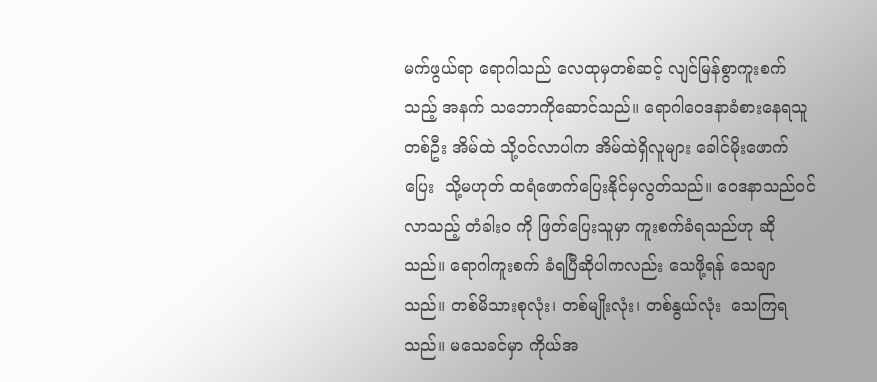မက်ဖွယ်ရာ ရောဂါသည် လေထုမှတစ်ဆင့် လျင်မြန်စွာကူးစက်သည့် အနက် သဘောကိုဆောင်သည်။ ရောဂါဝေဒနာခံစားနေရသူတစ်ဦး အိမ်ထဲ သို့ဝင်လာပါက အိမ်ထဲရှိလူများ ခေါင်မိုးဖောက်ပြေး  သို့မဟုတ် ထရံဖောက်ပြေးနိုင်မှလွတ်သည်။ ဝေဒနာသည်ဝင်လာသည့် တံခါးဝ ကို ဖြတ်ပြေးသူမှာ ကူးစက်ခံရသည်ဟု ဆိုသည်။ ရောဂါကူးစက် ခံရပြီဆိုပါကလည်း သေဖို့ရန် သေချာသည်။ တစ်မိသားစုလုံး၊ တစ်မျိုးလုံး၊ တစ်နွယ်လုံး  သေကြရသည်။ မသေခင်မှာ ကိုယ်အ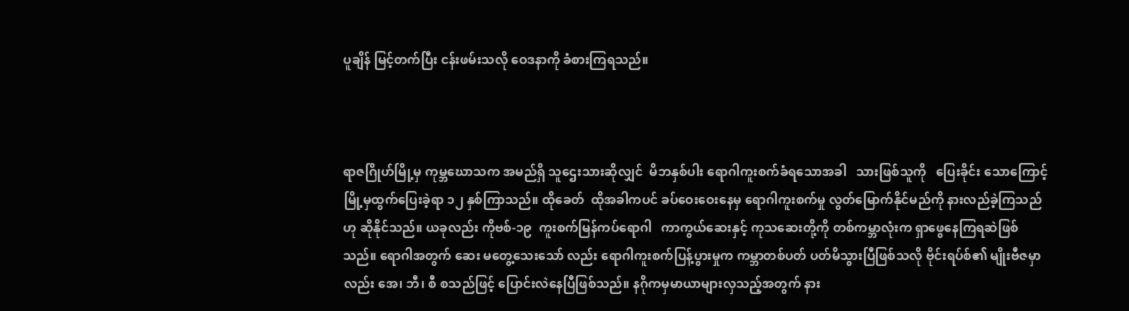ပူချိန် မြင့်တက်ပြီး ငန်းဖမ်းသလို ဝေဒနာကို ခံစားကြရသည်။



ရာဇဂြိုဟ်မြို့မှ ကုမ္ဘဃောသက အမည်ရှိ သူဌေးသားဆိုလျှင်  မိဘနှစ်ပါး ရောဂါကူးစက်ခံရသောအခါ   သားဖြစ်သူကို   ပြေးခိုင်း သောကြောင့် မြို့မှထွက်ပြေးခဲ့ရာ ၁၂ နှစ်ကြာသည်။ ထိုခေတ်  ထိုအခါကပင် ခပ်ဝေးဝေးနေမှ ရောဂါကူးစက်မှု လွတ်မြောက်နိုင်မည်ကို နားလည်ခဲ့ကြသည်ဟု ဆိုနိုင်သည်။ ယခုလည်း ကိုဗစ်-၁၉  ကူးစက်မြန်ကပ်ရောဂါ   ကာကွယ်ဆေးနှင့် ကုသဆေးတို့ကို တစ်ကမ္ဘာလုံးက ရှာဖွေနေကြရဆဲဖြစ်သည်။ ရောဂါအတွက် ဆေး မတွေ့သေးသော် လည်း ရောဂါကူးစက်ပြန့်ပွားမှုက ကမ္ဘာတစ်ပတ် ပတ်မိသွားပြီဖြစ်သလို ဗိုင်းရပ်စ်၏ မျိုးဗီဇမှာလည်း အေ၊ ဘီ၊ စီ စသည်ဖြင့် ပြောင်းလဲနေပြီဖြစ်သည်။ နဂိုကမှမာယာများလှသည့်အတွက် နား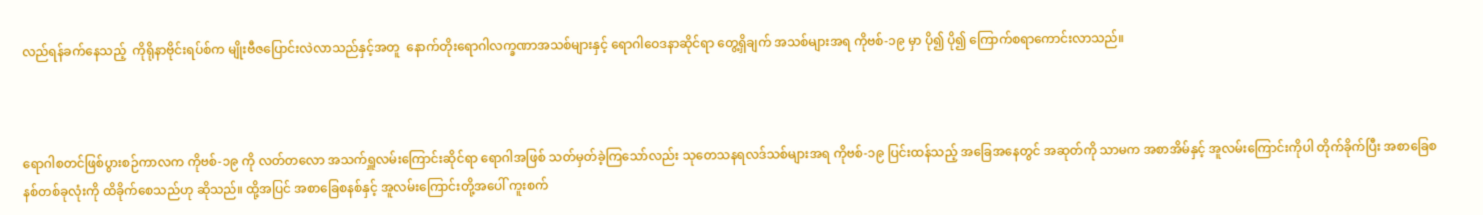လည်ရန်ခက်နေသည့်  ကိုရိုနာဗိုင်းရပ်စ်က မျိုးဗီဇပြောင်းလဲလာသည်နှင့်အတူ  နောက်တိုးရောဂါလက္ခဏာအသစ်များနှင့် ရောဂါဝေဒနာဆိုင်ရာ တွေ့ရှိချက် အသစ်များအရ ကိုဗစ်-၁၉ မှာ ပို၍ ပို၍ ကြောက်စရာကောင်းလာသည်။



ရောဂါစတင်ဖြစ်ပွားစဉ်ကာလက ကိုဗစ်-၁၉ ကို လတ်တလော အသက်ရှူလမ်းကြောင်းဆိုင်ရာ ရောဂါအဖြစ် သတ်မှတ်ခဲ့ကြသော်လည်း သုတေသနရလဒ်သစ်များအရ ကိုဗစ်-၁၉ ပြင်းထန်သည့် အခြေအနေတွင် အဆုတ်ကို သာမက အစာအိမ်နှင့် အူလမ်းကြောင်းကိုပါ တိုက်ခိုက်ပြီး အစာခြေစနစ်တစ်ခုလုံးကို ထိခိုက်စေသည်ဟု ဆိုသည်။ ထို့အပြင် အစာခြေစနစ်နှင့် အူလမ်းကြောင်းတို့အပေါ် ကူးစက်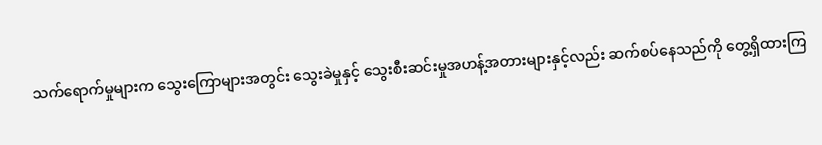သက်ရောက်မှုများက သွေးကြောများအတွင်း သွေးခဲမှုနှင့် သွေးစီးဆင်းမှုအဟန့်အတားများနှင့်လည်း ဆက်စပ်နေသည်ကို တွေ့ရှိထားကြ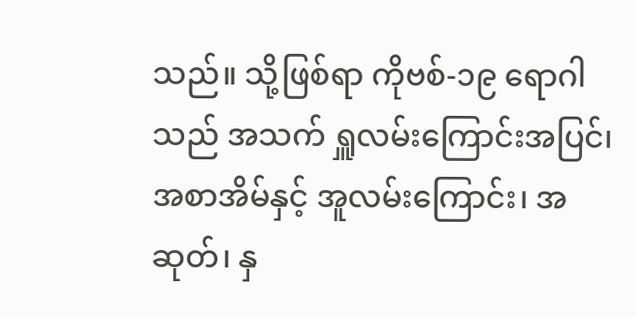သည်။ သို့ဖြစ်ရာ ကိုဗစ်-၁၉ ရောဂါသည် အသက် ရှူလမ်းကြောင်းအပြင်၊ အစာအိမ်နှင့် အူလမ်းကြောင်း၊ အဆုတ်၊ နှ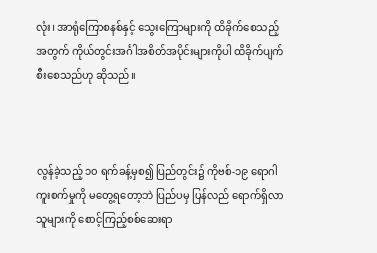လုံး၊ အာရုံကြောစနစ်နှင့် သွေးကြောများကို ထိခိုက်စေသည့်အတွက် ကိုယ်တွင်းအင်္ဂါအစိတ်အပိုင်းများကိုပါ ထိခိုက်ပျက်စီးစေသည်ဟု ဆိုသည်။



လွန်ခဲ့သည့် ၁၀ ရက်ခန့်မှစ၍ ပြည်တွင်း၌ ကိုဗစ်-၁၉ ရောဂါ ကူးစက်မှုကို မတွေ့ရတော့ဘဲ ပြည်ပမှ ပြန်လည် ရောက်ရှိလာသူများကို စောင့်ကြည့်စစ်ဆေးရာ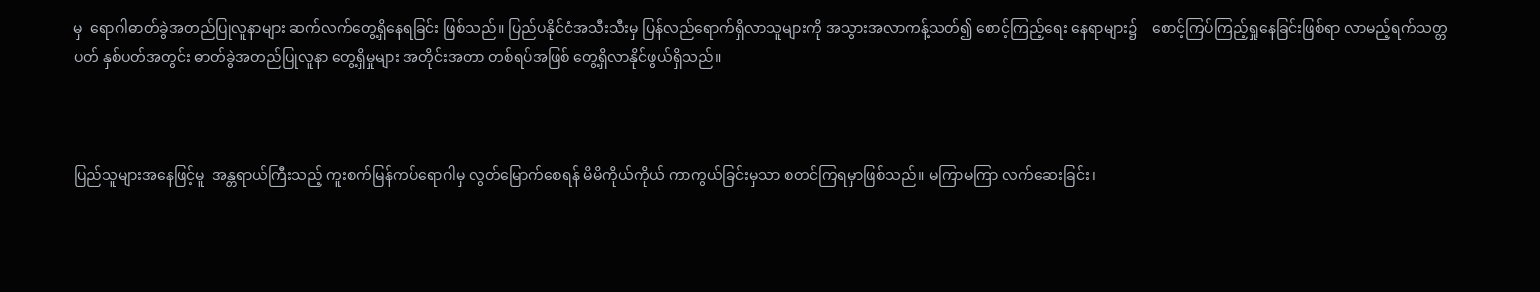မှ  ရောဂါဓာတ်ခွဲအတည်ပြုလူနာများ ဆက်လက်တွေ့ရှိနေရခြင်း ဖြစ်သည်။ ပြည်ပနိုင်ငံအသီးသီးမှ ပြန်လည်ရောက်ရှိလာသူများကို အသွားအလာကန့်သတ်၍ စောင့်ကြည့်ရေး နေရာများ၌    စောင့်ကြပ်ကြည့်ရှုနေခြင်းဖြစ်ရာ လာမည့်ရက်သတ္တပတ် နှစ်ပတ်အတွင်း ဓာတ်ခွဲအတည်ပြုလူနာ တွေ့ရှိမှုများ အတိုင်းအတာ တစ်ရပ်အဖြစ် တွေ့ရှိလာနိုင်ဖွယ်ရှိသည်။



ပြည်သူများအနေဖြင့်မူ  အန္တရာယ်ကြီးသည့် ကူးစက်မြန်ကပ်ရောဂါမှ လွတ်မြောက်စေရန် မိမိကိုယ်ကိုယ် ကာကွယ်ခြင်းမှသာ စတင်ကြရမှာဖြစ်သည်။ မကြာမကြာ လက်ဆေးခြင်း၊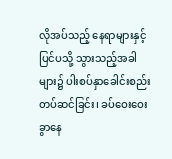လိုအပ်သည့် နေရာများနှင့် ပြင်ပသို့ သွားသည့်အခါများ၌ ပါးစပ်နှာခေါင်းစည်း တပ်ဆင်ခြင်း၊ ခပ်ဝေးဝေးခွာနေ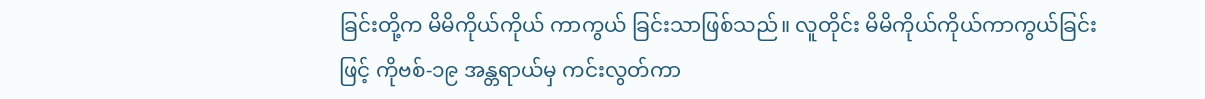ခြင်းတို့က မိမိကိုယ်ကိုယ် ကာကွယ် ခြင်းသာဖြစ်သည်။ လူတိုင်း မိမိကိုယ်ကိုယ်ကာကွယ်ခြင်းဖြင့် ကိုဗစ်-၁၉ အန္တရာယ်မှ ကင်းလွတ်ကာ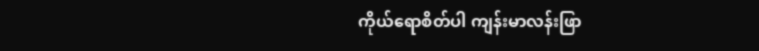ကိုယ်ရောစိတ်ပါ ကျန်းမာလန်းဖြာ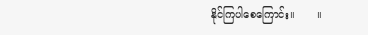နိုင်ကြပါစေကြောင်း။       ။